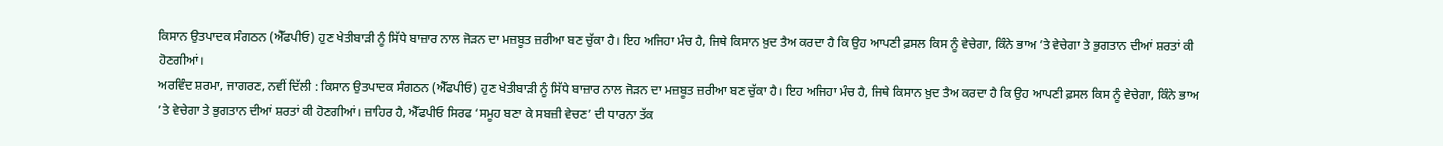ਕਿਸਾਨ ਉਤਪਾਦਕ ਸੰਗਠਨ (ਐੱਫਪੀਓ) ਹੁਣ ਖੇਤੀਬਾੜੀ ਨੂੰ ਸਿੱਧੇ ਬਾਜ਼ਾਰ ਨਾਲ ਜੋੜਨ ਦਾ ਮਜ਼ਬੂਤ ਜ਼ਰੀਆ ਬਣ ਚੁੱਕਾ ਹੈ। ਇਹ ਅਜਿਹਾ ਮੰਚ ਹੈ, ਜਿਥੇ ਕਿਸਾਨ ਖ਼ੁਦ ਤੈਅ ਕਰਦਾ ਹੈ ਕਿ ਉਹ ਆਪਣੀ ਫ਼ਸਲ ਕਿਸ ਨੂੰ ਵੇਚੇਗਾ, ਕਿੰਨੇ ਭਾਅ ’ਤੇ ਵੇਚੇਗਾ ਤੇ ਭੁਗਤਾਨ ਦੀਆਂ ਸ਼ਰਤਾਂ ਕੀ ਹੋਣਗੀਆਂ।
ਅਰਵਿੰਦ ਸ਼ਰਮਾ, ਜਾਗਰਣ, ਨਵੀਂ ਦਿੱਲੀ : ਕਿਸਾਨ ਉਤਪਾਦਕ ਸੰਗਠਨ (ਐੱਫਪੀਓ) ਹੁਣ ਖੇਤੀਬਾੜੀ ਨੂੰ ਸਿੱਧੇ ਬਾਜ਼ਾਰ ਨਾਲ ਜੋੜਨ ਦਾ ਮਜ਼ਬੂਤ ਜ਼ਰੀਆ ਬਣ ਚੁੱਕਾ ਹੈ। ਇਹ ਅਜਿਹਾ ਮੰਚ ਹੈ, ਜਿਥੇ ਕਿਸਾਨ ਖ਼ੁਦ ਤੈਅ ਕਰਦਾ ਹੈ ਕਿ ਉਹ ਆਪਣੀ ਫ਼ਸਲ ਕਿਸ ਨੂੰ ਵੇਚੇਗਾ, ਕਿੰਨੇ ਭਾਅ ’ਤੇ ਵੇਚੇਗਾ ਤੇ ਭੁਗਤਾਨ ਦੀਆਂ ਸ਼ਰਤਾਂ ਕੀ ਹੋਣਗੀਆਂ। ਜ਼ਾਹਿਰ ਹੈ, ਐੱਫਪੀਓ ਸਿਰਫ ‘ਸਮੂਹ ਬਣਾ ਕੇ ਸਬਜ਼ੀ ਵੇਚਣ’ ਦੀ ਧਾਰਨਾ ਤੱਕ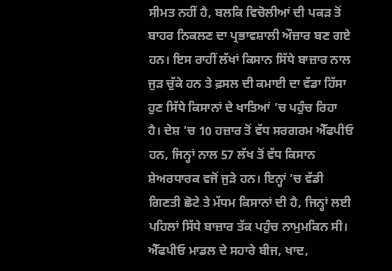ਸੀਮਤ ਨਹੀਂ ਹੈ, ਬਲਕਿ ਵਿਚੋਲੀਆਂ ਦੀ ਪਕੜ ਤੋਂ ਬਾਹਰ ਨਿਕਲਣ ਦਾ ਪ੍ਰਭਾਵਸ਼ਾਲੀ ਔਜ਼ਾਰ ਬਣ ਗਏ ਹਨ। ਇਸ ਰਾਹੀਂ ਲੱਖਾਂ ਕਿਸਾਨ ਸਿੱਧੇ ਬਾਜ਼ਾਰ ਨਾਲ ਜੁੜ ਚੁੱਕੇ ਹਨ ਤੇ ਫ਼ਸਲ ਦੀ ਕਮਾਈ ਦਾ ਵੱਡਾ ਹਿੱਸਾ ਹੁਣ ਸਿੱਧੇ ਕਿਸਾਨਾਂ ਦੇ ਖਾਤਿਆਂ ’ਚ ਪਹੁੰਚ ਰਿਹਾ ਹੈ। ਦੇਸ਼ ’ਚ 10 ਹਜ਼ਾਰ ਤੋਂ ਵੱਧ ਸਰਗਰਮ ਐੱਫਪੀਓ ਹਨ, ਜਿਨ੍ਹਾਂ ਨਾਲ 57 ਲੱਖ ਤੋਂ ਵੱਧ ਕਿਸਾਨ ਸ਼ੇਅਰਧਾਰਕ ਵਜੋਂ ਜੁੜੇ ਹਨ। ਇਨ੍ਹਾਂ ’ਚ ਵੱਡੀ ਗਿਣਤੀ ਛੋਟੇ ਤੇ ਮੱਧਮ ਕਿਸਾਨਾਂ ਦੀ ਹੈ, ਜਿਨ੍ਹਾਂ ਲਈ ਪਹਿਲਾਂ ਸਿੱਧੇ ਬਾਜ਼ਾਰ ਤੱਕ ਪਹੁੰਚ ਨਾਮੁਮਕਿਨ ਸੀ।
ਐੱਫਪੀਓ ਮਾਡਲ ਦੇ ਸਹਾਰੇ ਬੀਜ, ਖਾਦ,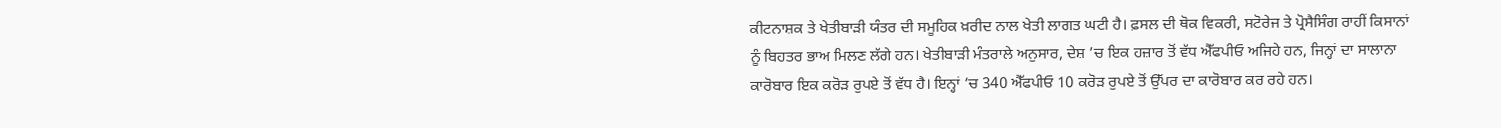ਕੀਟਨਾਸ਼ਕ ਤੇ ਖੇਤੀਬਾੜੀ ਯੰਤਰ ਦੀ ਸਮੂਹਿਕ ਖ਼ਰੀਦ ਨਾਲ ਖੇਤੀ ਲਾਗਤ ਘਟੀ ਹੈ। ਫ਼ਸਲ ਦੀ ਥੋਕ ਵਿਕਰੀ, ਸਟੋਰੇਜ ਤੇ ਪ੍ਰੋਸੈਸਿੰਗ ਰਾਹੀਂ ਕਿਸਾਨਾਂ ਨੂੰ ਬਿਹਤਰ ਭਾਅ ਮਿਲਣ ਲੱਗੇ ਹਨ। ਖੇਤੀਬਾੜੀ ਮੰਤਰਾਲੇ ਅਨੁਸਾਰ, ਦੇਸ਼ ’ਚ ਇਕ ਹਜ਼ਾਰ ਤੋਂ ਵੱਧ ਐੱਫਪੀਓ ਅਜਿਹੇ ਹਨ, ਜਿਨ੍ਹਾਂ ਦਾ ਸਾਲਾਨਾ ਕਾਰੋਬਾਰ ਇਕ ਕਰੋੜ ਰੁਪਏ ਤੋਂ ਵੱਧ ਹੈ। ਇਨ੍ਹਾਂ ’ਚ 340 ਐੱਫਪੀਓ 10 ਕਰੋੜ ਰੁਪਏ ਤੋਂ ਉੱਪਰ ਦਾ ਕਾਰੋਬਾਰ ਕਰ ਰਹੇ ਹਨ।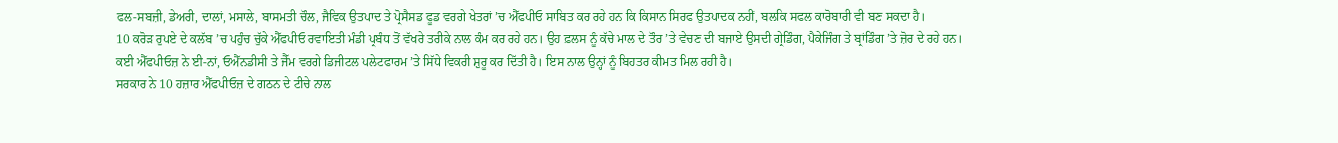ਫਲ-ਸਬਜ਼ੀ, ਡੇਅਰੀ, ਦਾਲਾਂ, ਮਸਾਲੇ, ਬਾਸਮਤੀ ਚੌਲ, ਜੈਵਿਕ ਉਤਪਾਦ ਤੇ ਪ੍ਰੋਸੈਸਡ ਫੂਡ ਵਰਗੇ ਖੇਤਰਾਂ ’ਚ ਐੱਫਪੀਓ ਸਾਬਿਤ ਕਰ ਰਹੇ ਹਨ ਕਿ ਕਿਸਾਨ ਸਿਰਫ ਉਤਪਾਦਕ ਨਹੀਂ, ਬਲਕਿ ਸਫਲ ਕਾਰੋਬਾਰੀ ਵੀ ਬਣ ਸਕਦਾ ਹੈ।
10 ਕਰੋੜ ਰੁਪਏ ਦੇ ਕਲੱਬ ’ਚ ਪਹੁੰਚ ਚੁੱਕੇ ਐੱਫਪੀਓ ਰਵਾਇਤੀ ਮੰਡੀ ਪ੍ਰਬੰਧ ਤੋਂ ਵੱਖਰੇ ਤਰੀਕੇ ਨਾਲ ਕੰਮ ਕਰ ਰਹੇ ਹਨ। ਉਹ ਫ਼ਲਸ ਨੂੰ ਕੱਚੇ ਮਾਲ ਦੇ ਤੌਰ ’ਤੇ ਵੇਚਣ ਦੀ ਬਜਾਏ ਉਸਦੀ ਗ੍ਰੇਡਿੰਗ, ਪੈਕੇਜਿੰਗ ਤੇ ਬ੍ਰਾਂਡਿੰਗ ’ਤੇ ਜ਼ੋਰ ਦੇ ਰਹੇ ਹਨ। ਕਈ ਐੱਫਪੀਓਜ਼ ਨੇ ਈ-ਨਾਂ, ਓਐੱਨਡੀਸੀ ਤੇ ਜੈੱਮ ਵਰਗੇ ਡਿਜੀਟਲ ਪਲੇਟਫਾਰਮ ’ਤੇ ਸਿੱਧੇ ਵਿਕਰੀ ਸ਼ੁਰੂ ਕਰ ਦਿੱਤੀ ਹੈ। ਇਸ ਨਾਲ ਉਨ੍ਹਾਂ ਨੂੰ ਬਿਹਤਰ ਕੀਮਤ ਮਿਲ ਰਹੀ ਹੈ।
ਸਰਕਾਰ ਨੇ 10 ਹਜ਼ਾਰ ਐੱਫਪੀਓਜ਼ ਦੇ ਗਠਨ ਦੇ ਟੀਚੇ ਨਾਲ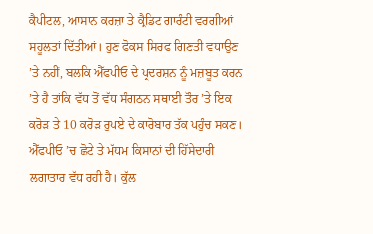ਕੈਪੀਟਲ, ਆਸਾਨ ਕਰਜ਼ਾ ਤੇ ਕ੍ਰੈਡਿਟ ਗਾਰੰਟੀ ਵਰਗੀਆਂ ਸਹੂਲਤਾਂ ਦਿੱਤੀਆਂ। ਹੁਣ ਫੋਕਸ ਸਿਰਫ ਗਿਣਤੀ ਵਧਾਉਣ ’ਤੇ ਨਹੀਂ, ਬਲਕਿ ਐੱਫਪੀਓ ਦੇ ਪ੍ਰਦਰਸ਼ਨ ਨੂੰ ਮਜ਼ਬੂਤ ਕਰਨ ’ਤੇ ਹੈ ਤਾਂਕਿ ਵੱਧ ਤੋਂ ਵੱਧ ਸੰਗਠਨ ਸਥਾਈ ਤੌਰ ’ਤੇ ਇਕ ਕਰੋੜ ਤੇ 10 ਕਰੋੜ ਰੁਪਏ ਦੇ ਕਾਰੋਬਾਰ ਤੱਕ ਪਹੁੰਚ ਸਕਣ। ਐੱਫਪੀਓ ’ਚ ਛੋਟੇ ਤੇ ਮੱਧਮ ਕਿਸਾਨਾਂ ਦੀ ਹਿੱਸੇਦਾਰੀ ਲਗਾਤਾਰ ਵੱਧ ਰਹੀ ਹੈ। ਕੁੱਲ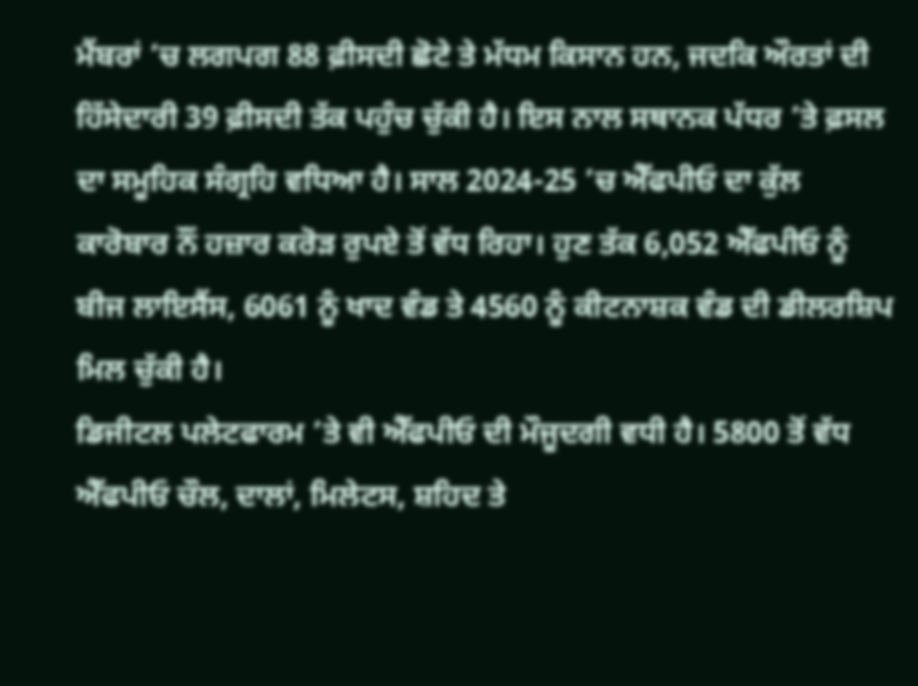ਮੈਂਬਰਾਂ ’ਚ ਲਗਪਗ 88 ਫ਼ੀਸਦੀ ਛੋਟੇ ਤੇ ਮੱਧਮ ਕਿਸਾਨ ਹਨ, ਜਦਕਿ ਔਰਤਾਂ ਦੀ ਹਿੱਸੇਦਾਰੀ 39 ਫ਼ੀਸਦੀ ਤੱਕ ਪਹੁੰਚ ਚੁੱਕੀ ਹੈ। ਇਸ ਨਾਲ ਸਥਾਨਕ ਪੱਧਰ ’ਤੇ ਫ਼ਸਲ ਦਾ ਸਮੂਹਿਕ ਸੰਗ੍ਰਹਿ ਵਧਿਆ ਹੈ। ਸਾਲ 2024-25 ’ਚ ਐੱਫਪੀਓ ਦਾ ਕੁੱਲ ਕਾਰੋਬਾਰ ਨੌਂ ਹਜ਼ਾਰ ਕਰੋੜ ਰੁਪਏ ਤੋਂ ਵੱਧ ਰਿਹਾ। ਹੁਣ ਤੱਕ 6,052 ਐੱਫਪੀਓ ਨੂੰ ਬੀਜ ਲਾਇਸੈਂਸ, 6061 ਨੂੰ ਖਾਦ ਵੰਡ ਤੇ 4560 ਨੂੰ ਕੀਟਨਾਸ਼ਕ ਵੰਡ ਦੀ ਡੀਲਰਸ਼ਿਪ ਮਿਲ ਚੁੱਕੀ ਹੈ।
ਡਿਜੀਟਲ ਪਲੇਟਫਾਰਮ ’ਤੇ ਵੀ ਐੱਫਪੀਓ ਦੀ ਮੌਜੂਦਗੀ ਵਧੀ ਹੈ। 5800 ਤੋਂ ਵੱਧ ਐੱਫਪੀਓ ਚੌਲ, ਦਾਲਾਂ, ਮਿਲੇਟਸ, ਸ਼ਹਿਦ ਤੇ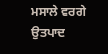ਮਸਾਲੇ ਵਰਗੇ ਉਤਪਾਦ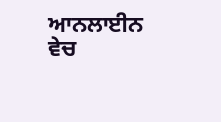ਆਨਲਾਈਨ ਵੇਚ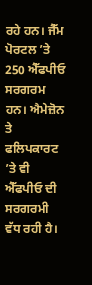ਰਹੇ ਹਨ। ਜੈੱਮ ਪੋਰਟਲ ’ਤੇ 250 ਐੱਫਪੀਓ ਸਰਗਰਮ ਹਨ। ਐਮੇਜ਼ੋਨ ਤੇ ਫਲਿਪਕਾਰਟ ’ਤੇ ਵੀ ਐੱਫਪੀਓ ਦੀ ਸਰਗਰਮੀ ਵੱਧ ਰਹੀ ਹੈ।